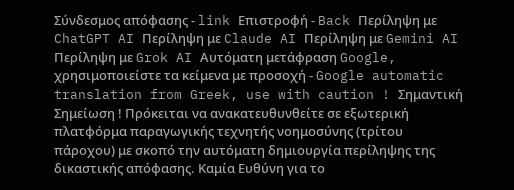Σύνδεσμος απόφασης - link Επιστροφή - Back Περίληψη με ChatGPT AI Περίληψη με Claude AI Περίληψη με Gemini AI Περίληψη με Grok AI Αυτόματη μετάφραση Google, χρησιμοποιείστε τα κείμενα με προσοχή - Google automatic translation from Greek, use with caution ! Σημαντική Σημείωση ! Πρόκειται να ανακατευθυνθείτε σε εξωτερική πλατφόρμα παραγωγικής τεχνητής νοημοσύνης (τρίτου πάροχου) με σκοπό την αυτόματη δημιουργία περίληψης της δικαστικής απόφασης. Καμία Ευθύνη για το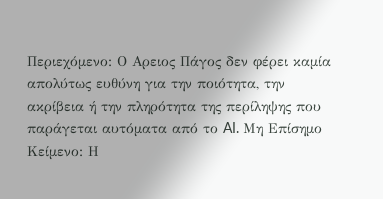Περιεχόμενο: Ο Αρειος Πάγος δεν φέρει καμία απολύτως ευθύνη για την ποιότητα, την ακρίβεια ή την πληρότητα της περίληψης που παράγεται αυτόματα από το AI. Μη Επίσημο Κείμενο: Η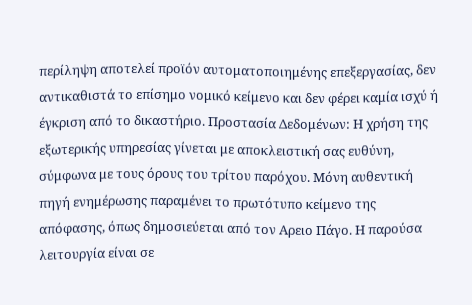περίληψη αποτελεί προϊόν αυτοματοποιημένης επεξεργασίας, δεν αντικαθιστά το επίσημο νομικό κείμενο και δεν φέρει καμία ισχύ ή έγκριση από το δικαστήριο. Προστασία Δεδομένων: Η χρήση της εξωτερικής υπηρεσίας γίνεται με αποκλειστική σας ευθύνη, σύμφωνα με τους όρους του τρίτου παρόχου. Μόνη αυθεντική πηγή ενημέρωσης παραμένει το πρωτότυπο κείμενο της απόφασης, όπως δημοσιεύεται από τον Αρειο Πάγο. Η παρούσα λειτουργία είναι σε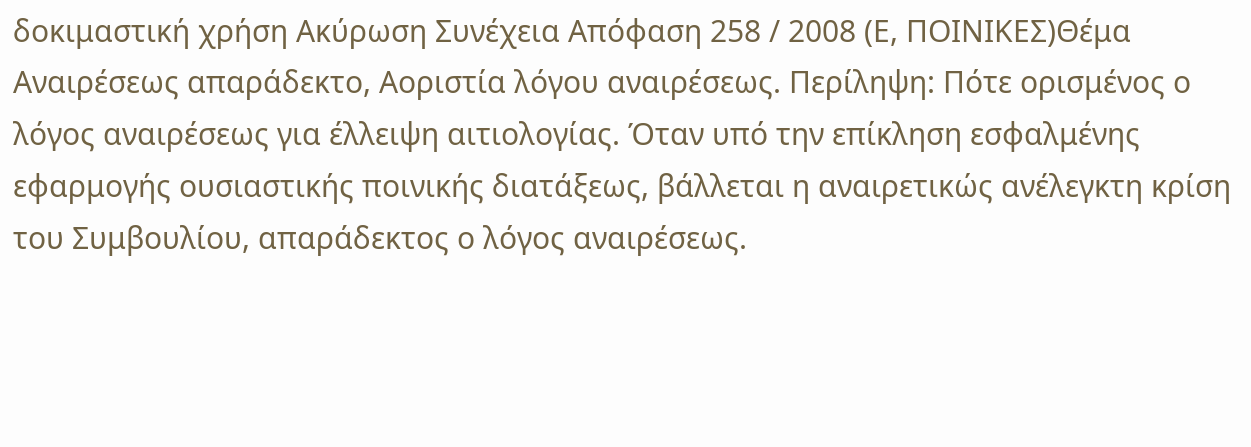δοκιμαστική χρήση Ακύρωση Συνέχεια Απόφαση 258 / 2008 (Ε, ΠΟΙΝΙΚΕΣ)Θέμα Αναιρέσεως απαράδεκτο, Αοριστία λόγου αναιρέσεως. Περίληψη: Πότε ορισμένος ο λόγος αναιρέσεως για έλλειψη αιτιολογίας. Όταν υπό την επίκληση εσφαλμένης εφαρμογής ουσιαστικής ποινικής διατάξεως, βάλλεται η αναιρετικώς ανέλεγκτη κρίση του Συμβουλίου, απαράδεκτος ο λόγος αναιρέσεως.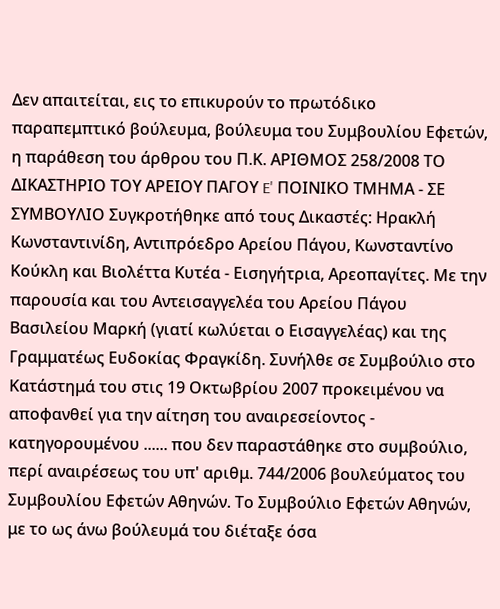Δεν απαιτείται, εις το επικυρούν το πρωτόδικο παραπεμπτικό βούλευμα, βούλευμα του Συμβουλίου Εφετών, η παράθεση του άρθρου του Π.Κ. ΑΡΙΘΜΟΣ 258/2008 ΤΟ ΔΙΚΑΣΤΗΡΙΟ ΤΟΥ ΑΡΕΙΟΥ ΠΑΓΟΥ E' ΠΟΙΝΙΚΟ ΤΜΗΜΑ - ΣΕ ΣΥΜΒΟΥΛΙΟ Συγκροτήθηκε από τους Δικαστές: Ηρακλή Κωνσταντινίδη, Αντιπρόεδρο Αρείου Πάγου, Κωνσταντίνο Κούκλη και Βιολέττα Κυτέα - Εισηγήτρια, Αρεοπαγίτες. Με την παρουσία και του Αντεισαγγελέα του Αρείου Πάγου Βασιλείου Μαρκή (γιατί κωλύεται ο Εισαγγελέας) και της Γραμματέως Ευδοκίας Φραγκίδη. Συνήλθε σε Συμβούλιο στο Κατάστημά του στις 19 Οκτωβρίου 2007 προκειμένου να αποφανθεί για την αίτηση του αναιρεσείοντος - κατηγορουμένου ...... που δεν παραστάθηκε στο συμβούλιο, περί αναιρέσεως του υπ' αριθμ. 744/2006 βουλεύματος του Συμβουλίου Εφετών Αθηνών. Το Συμβούλιο Εφετών Αθηνών, με το ως άνω βούλευμά του διέταξε όσα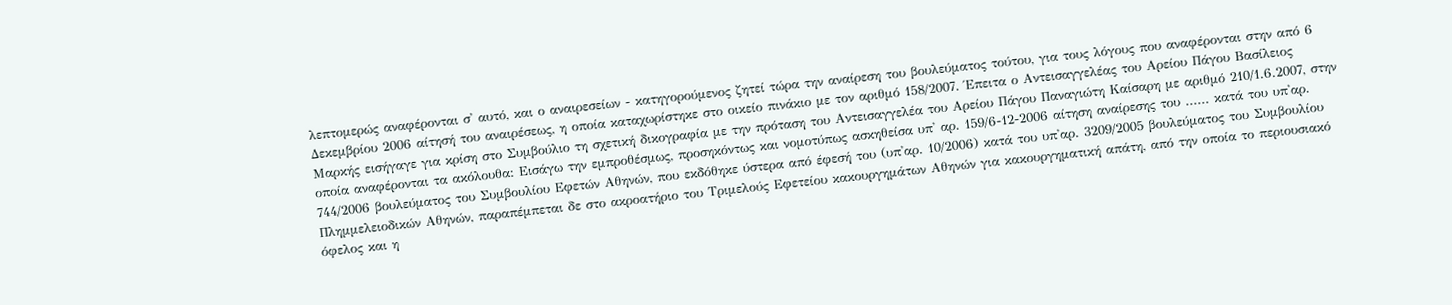λεπτομερώς αναφέρονται σ' αυτό, και ο αναιρεσείων - κατηγορούμενος ζητεί τώρα την αναίρεση του βουλεύματος τούτου, για τους λόγους που αναφέρονται στην από 6 Δεκεμβρίου 2006 αίτησή του αναιρέσεως, η οποία καταχωρίστηκε στο οικείο πινάκιο με τον αριθμό 158/2007. Έπειτα ο Αντεισαγγελέας του Αρείου Πάγου Βασίλειος Μαρκής εισήγαγε για κρίση στο Συμβούλιο τη σχετική δικογραφία με την πρόταση του Αντεισαγγελέα του Αρείου Πάγου Παναγιώτη Καίσαρη με αριθμό 210/1.6.2007, στην οποία αναφέρονται τα ακόλουθα: Εισάγω την εμπροθέσμως, προσηκόντως και νομοτύπως ασκηθείσα υπ' αρ. 159/6-12-2006 αίτηση αναίρεσης του ...... κατά του υπ'αρ. 744/2006 βουλεύματος του Συμβουλίου Εφετών Αθηνών, που εκδόθηκε ύστερα από έφεσή του (υπ'αρ. 10/2006) κατά του υπ'αρ. 3209/2005 βουλεύματος του Συμβουλίου Πλημμελειοδικών Αθηνών, παραπέμπεται δε στο ακροατήριο του Τριμελούς Εφετείου κακουργημάτων Αθηνών για κακουργηματική απάτη, από την οποία το περιουσιακό όφελος και η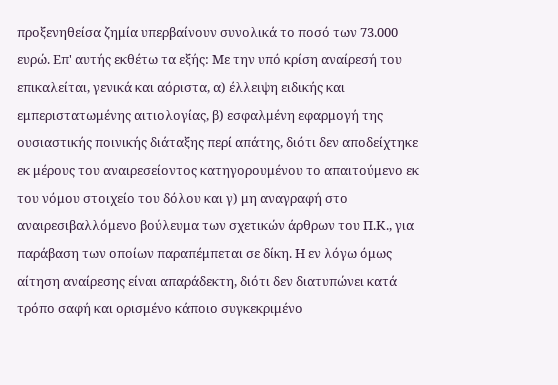προξενηθείσα ζημία υπερβαίνουν συνολικά το ποσό των 73.000 ευρώ. Επ' αυτής εκθέτω τα εξής: Με την υπό κρίση αναίρεσή του επικαλείται, γενικά και αόριστα, α) έλλειψη ειδικής και εμπεριστατωμένης αιτιολογίας, β) εσφαλμένη εφαρμογή της ουσιαστικής ποινικής διάταξης περί απάτης, διότι δεν αποδείχτηκε εκ μέρους του αναιρεσείοντος κατηγορουμένου το απαιτούμενο εκ του νόμου στοιχείο του δόλου και γ) μη αναγραφή στο αναιρεσιβαλλόμενο βούλευμα των σχετικών άρθρων του Π.Κ., για παράβαση των οποίων παραπέμπεται σε δίκη. Η εν λόγω όμως αίτηση αναίρεσης είναι απαράδεκτη, διότι δεν διατυπώνει κατά τρόπο σαφή και ορισμένο κάποιο συγκεκριμένο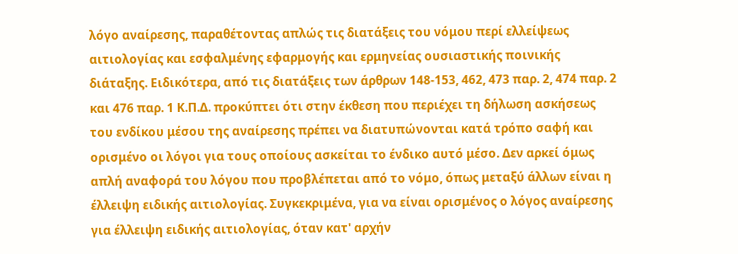λόγο αναίρεσης, παραθέτοντας απλώς τις διατάξεις του νόμου περί ελλείψεως αιτιολογίας και εσφαλμένης εφαρμογής και ερμηνείας ουσιαστικής ποινικής διάταξης. Ειδικότερα, από τις διατάξεις των άρθρων 148-153, 462, 473 παρ. 2, 474 παρ. 2 και 476 παρ. 1 Κ.Π.Δ. προκύπτει ότι στην έκθεση που περιέχει τη δήλωση ασκήσεως του ενδίκου μέσου της αναίρεσης πρέπει να διατυπώνονται κατά τρόπο σαφή και ορισμένο οι λόγοι για τους οποίους ασκείται το ένδικο αυτό μέσο. Δεν αρκεί όμως απλή αναφορά του λόγου που προβλέπεται από το νόμο, όπως μεταξύ άλλων είναι η έλλειψη ειδικής αιτιολογίας. Συγκεκριμένα, για να είναι ορισμένος ο λόγος αναίρεσης για έλλειψη ειδικής αιτιολογίας, όταν κατ' αρχήν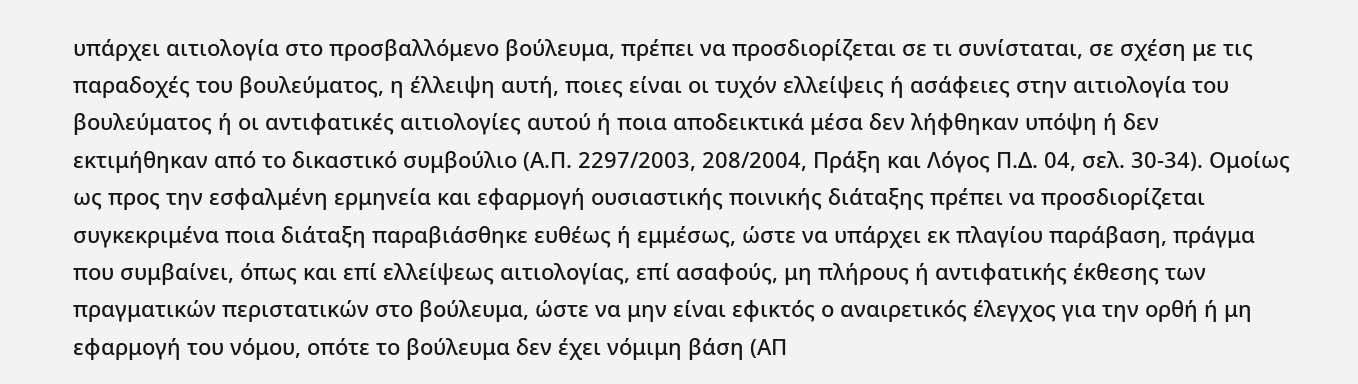υπάρχει αιτιολογία στο προσβαλλόμενο βούλευμα, πρέπει να προσδιορίζεται σε τι συνίσταται, σε σχέση με τις παραδοχές του βουλεύματος, η έλλειψη αυτή, ποιες είναι οι τυχόν ελλείψεις ή ασάφειες στην αιτιολογία του βουλεύματος ή οι αντιφατικές αιτιολογίες αυτού ή ποια αποδεικτικά μέσα δεν λήφθηκαν υπόψη ή δεν εκτιμήθηκαν από το δικαστικό συμβούλιο (Α.Π. 2297/2003, 208/2004, Πράξη και Λόγος Π.Δ. 04, σελ. 30-34). Ομοίως ως προς την εσφαλμένη ερμηνεία και εφαρμογή ουσιαστικής ποινικής διάταξης πρέπει να προσδιορίζεται συγκεκριμένα ποια διάταξη παραβιάσθηκε ευθέως ή εμμέσως, ώστε να υπάρχει εκ πλαγίου παράβαση, πράγμα που συμβαίνει, όπως και επί ελλείψεως αιτιολογίας, επί ασαφούς, μη πλήρους ή αντιφατικής έκθεσης των πραγματικών περιστατικών στο βούλευμα, ώστε να μην είναι εφικτός ο αναιρετικός έλεγχος για την ορθή ή μη εφαρμογή του νόμου, οπότε το βούλευμα δεν έχει νόμιμη βάση (ΑΠ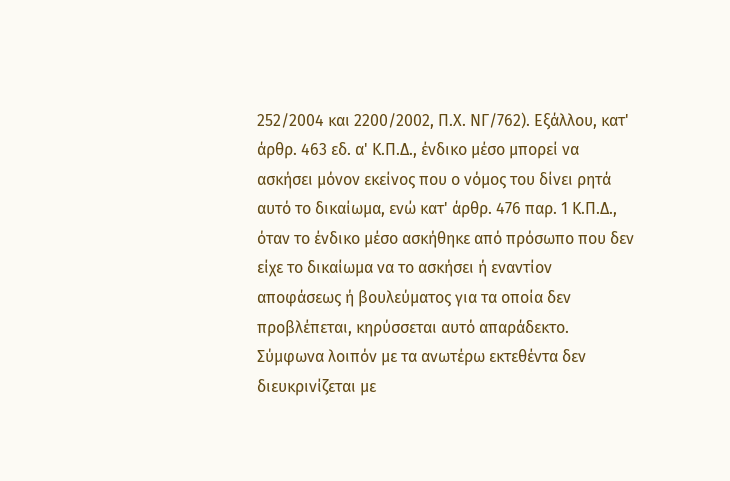252/2004 και 2200/2002, Π.Χ. ΝΓ/762). Εξάλλου, κατ' άρθρ. 463 εδ. α' Κ.Π.Δ., ένδικο μέσο μπορεί να ασκήσει μόνον εκείνος που ο νόμος του δίνει ρητά αυτό το δικαίωμα, ενώ κατ' άρθρ. 476 παρ. 1 Κ.Π.Δ., όταν το ένδικο μέσο ασκήθηκε από πρόσωπο που δεν είχε το δικαίωμα να το ασκήσει ή εναντίον αποφάσεως ή βουλεύματος για τα οποία δεν προβλέπεται, κηρύσσεται αυτό απαράδεκτο. Σύμφωνα λοιπόν με τα ανωτέρω εκτεθέντα δεν διευκρινίζεται με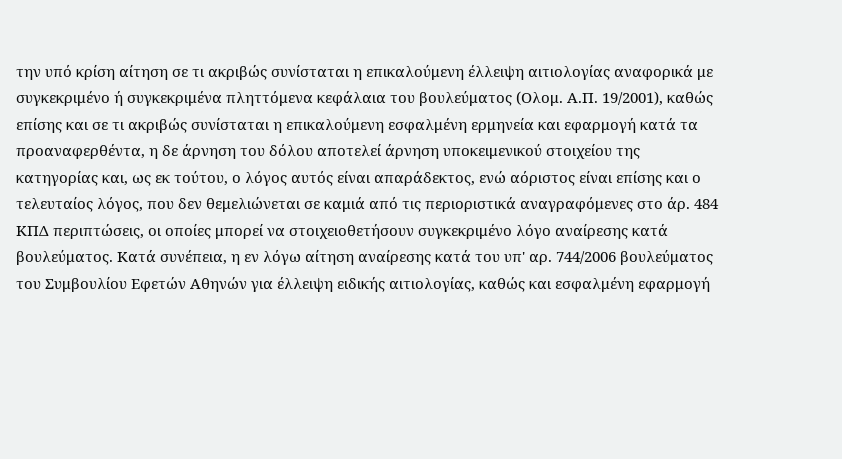την υπό κρίση αίτηση σε τι ακριβώς συνίσταται η επικαλούμενη έλλειψη αιτιολογίας αναφορικά με συγκεκριμένο ή συγκεκριμένα πληττόμενα κεφάλαια του βουλεύματος (Ολομ. Α.Π. 19/2001), καθώς επίσης και σε τι ακριβώς συνίσταται η επικαλούμενη εσφαλμένη ερμηνεία και εφαρμογή κατά τα προαναφερθέντα, η δε άρνηση του δόλου αποτελεί άρνηση υποκειμενικού στοιχείου της κατηγορίας και, ως εκ τούτου, ο λόγος αυτός είναι απαράδεκτος, ενώ αόριστος είναι επίσης και ο τελευταίος λόγος, που δεν θεμελιώνεται σε καμιά από τις περιοριστικά αναγραφόμενες στο άρ. 484 ΚΠΔ περιπτώσεις, οι οποίες μπορεί να στοιχειοθετήσουν συγκεκριμένο λόγο αναίρεσης κατά βουλεύματος. Κατά συνέπεια, η εν λόγω αίτηση αναίρεσης κατά του υπ' αρ. 744/2006 βουλεύματος του Συμβουλίου Εφετών Αθηνών για έλλειψη ειδικής αιτιολογίας, καθώς και εσφαλμένη εφαρμογή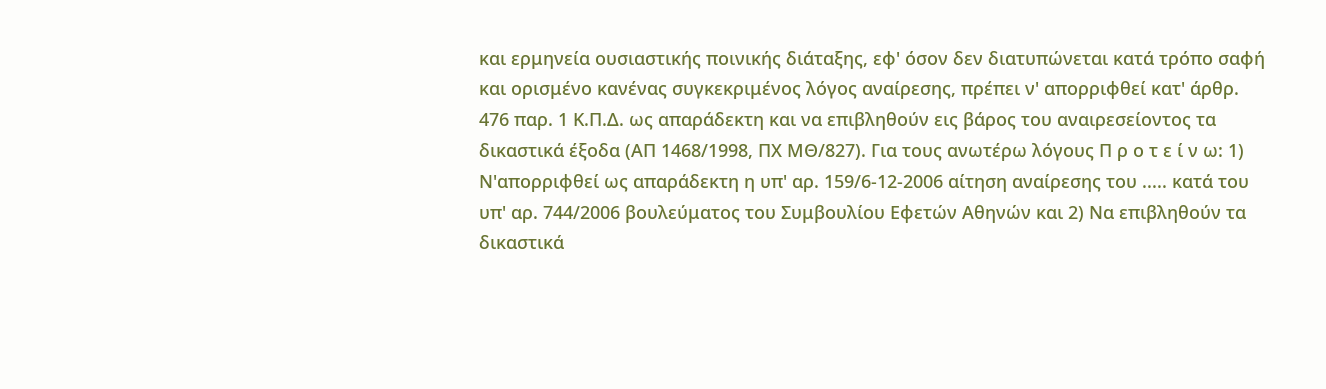και ερμηνεία ουσιαστικής ποινικής διάταξης, εφ' όσον δεν διατυπώνεται κατά τρόπο σαφή και ορισμένο κανένας συγκεκριμένος λόγος αναίρεσης, πρέπει ν' απορριφθεί κατ' άρθρ. 476 παρ. 1 Κ.Π.Δ. ως απαράδεκτη και να επιβληθούν εις βάρος του αναιρεσείοντος τα δικαστικά έξοδα (ΑΠ 1468/1998, ΠΧ ΜΘ/827). Για τους ανωτέρω λόγους Π ρ ο τ ε ί ν ω: 1) Ν'απορριφθεί ως απαράδεκτη η υπ' αρ. 159/6-12-2006 αίτηση αναίρεσης του ..... κατά του υπ' αρ. 744/2006 βουλεύματος του Συμβουλίου Εφετών Αθηνών και 2) Να επιβληθούν τα δικαστικά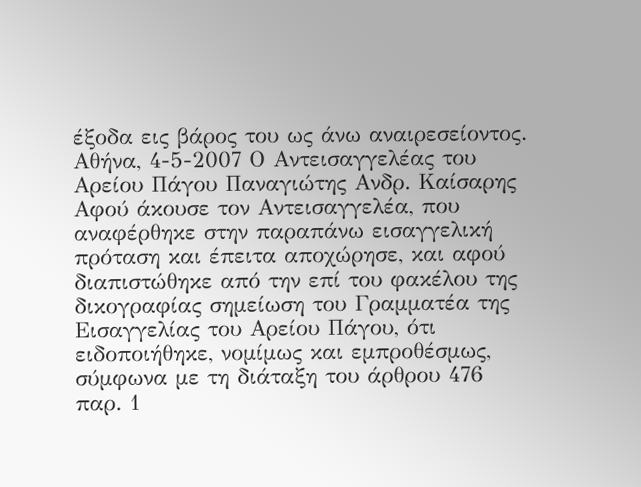έξοδα εις βάρος του ως άνω αναιρεσείοντος. Αθήνα, 4-5-2007 Ο Αντεισαγγελέας του Αρείου Πάγου Παναγιώτης Ανδρ. Καίσαρης Αφού άκουσε τον Αντεισαγγελέα, που αναφέρθηκε στην παραπάνω εισαγγελική πρόταση και έπειτα αποχώρησε, και αφού διαπιστώθηκε από την επί του φακέλου της δικογραφίας σημείωση του Γραμματέα της Εισαγγελίας του Αρείου Πάγου, ότι ειδοποιήθηκε, νομίμως και εμπροθέσμως, σύμφωνα με τη διάταξη του άρθρου 476 παρ. 1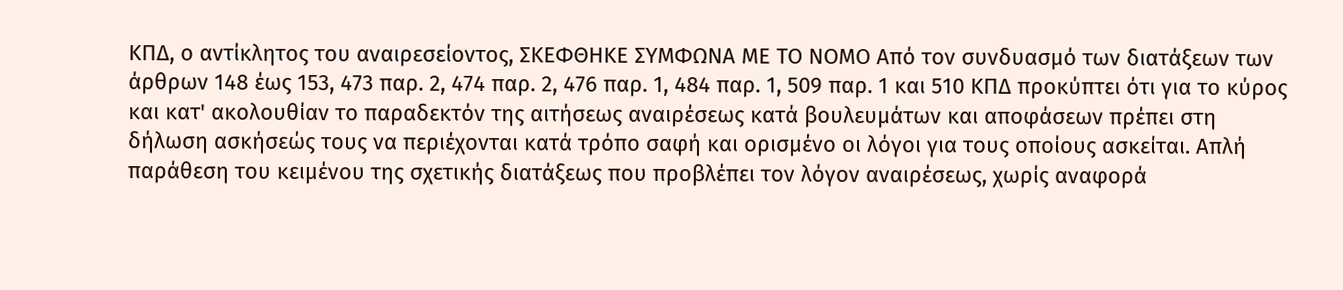ΚΠΔ, ο αντίκλητος του αναιρεσείοντος, ΣΚΕΦΘΗΚΕ ΣΥΜΦΩΝΑ ΜΕ ΤΟ ΝΟΜΟ Από τον συνδυασμό των διατάξεων των άρθρων 148 έως 153, 473 παρ. 2, 474 παρ. 2, 476 παρ. 1, 484 παρ. 1, 509 παρ. 1 και 510 ΚΠΔ προκύπτει ότι για το κύρος και κατ' ακολουθίαν το παραδεκτόν της αιτήσεως αναιρέσεως κατά βουλευμάτων και αποφάσεων πρέπει στη δήλωση ασκήσεώς τους να περιέχονται κατά τρόπο σαφή και ορισμένο οι λόγοι για τους οποίους ασκείται. Απλή παράθεση του κειμένου της σχετικής διατάξεως που προβλέπει τον λόγον αναιρέσεως, χωρίς αναφορά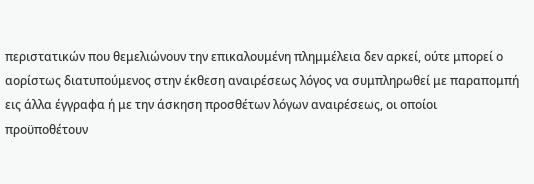περιστατικών που θεμελιώνουν την επικαλουμένη πλημμέλεια δεν αρκεί, ούτε μπορεί ο αορίστως διατυπούμενος στην έκθεση αναιρέσεως λόγος να συμπληρωθεί με παραπομπή εις άλλα έγγραφα ή με την άσκηση προσθέτων λόγων αναιρέσεως, οι οποίοι προϋποθέτουν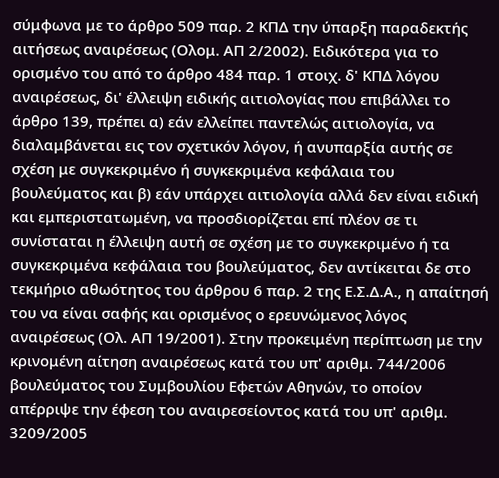σύμφωνα με το άρθρο 509 παρ. 2 ΚΠΔ την ύπαρξη παραδεκτής αιτήσεως αναιρέσεως (Ολομ. ΑΠ 2/2002). Ειδικότερα για το ορισμένο του από το άρθρο 484 παρ. 1 στοιχ. δ' ΚΠΔ λόγου αναιρέσεως, δι' έλλειψη ειδικής αιτιολογίας που επιβάλλει το άρθρο 139, πρέπει α) εάν ελλείπει παντελώς αιτιολογία, να διαλαμβάνεται εις τον σχετικόν λόγον, ή ανυπαρξία αυτής σε σχέση με συγκεκριμένο ή συγκεκριμένα κεφάλαια του βουλεύματος και β) εάν υπάρχει αιτιολογία αλλά δεν είναι ειδική και εμπεριστατωμένη, να προσδιορίζεται επί πλέον σε τι συνίσταται η έλλειψη αυτή σε σχέση με το συγκεκριμένο ή τα συγκεκριμένα κεφάλαια του βουλεύματος, δεν αντίκειται δε στο τεκμήριο αθωότητος του άρθρου 6 παρ. 2 της Ε.Σ.Δ.Α., η απαίτησή του να είναι σαφής και ορισμένος ο ερευνώμενος λόγος αναιρέσεως (Ολ. ΑΠ 19/2001). Στην προκειμένη περίπτωση με την κρινομένη αίτηση αναιρέσεως κατά του υπ' αριθμ. 744/2006 βουλεύματος του Συμβουλίου Εφετών Αθηνών, το οποίον απέρριψε την έφεση του αναιρεσείοντος κατά του υπ' αριθμ. 3209/2005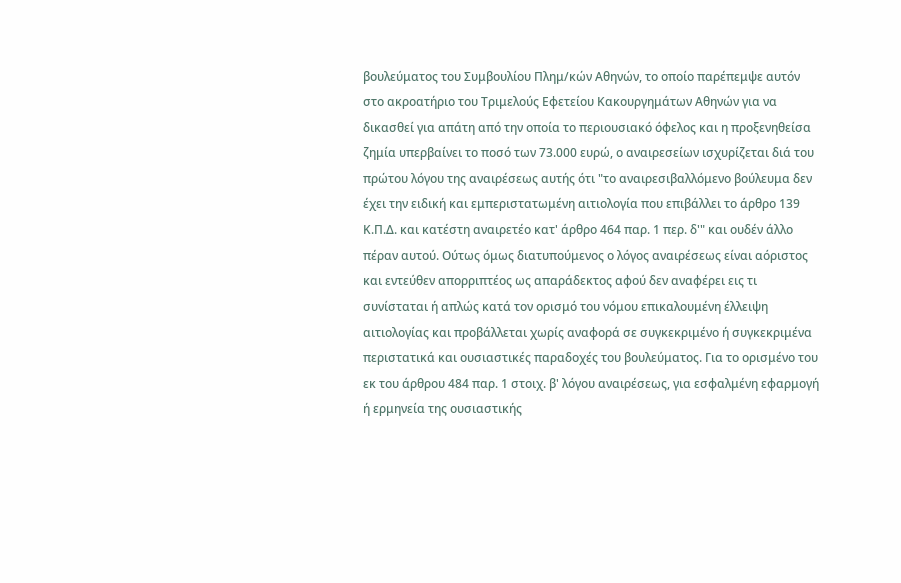βουλεύματος του Συμβουλίου Πλημ/κών Αθηνών, το οποίο παρέπεμψε αυτόν στο ακροατήριο του Τριμελούς Εφετείου Κακουργημάτων Αθηνών για να δικασθεί για απάτη από την οποία το περιουσιακό όφελος και η προξενηθείσα ζημία υπερβαίνει το ποσό των 73.000 ευρώ, ο αναιρεσείων ισχυρίζεται διά του πρώτου λόγου της αναιρέσεως αυτής ότι "το αναιρεσιβαλλόμενο βούλευμα δεν έχει την ειδική και εμπεριστατωμένη αιτιολογία που επιβάλλει το άρθρο 139 Κ.Π.Δ. και κατέστη αναιρετέο κατ' άρθρο 464 παρ. 1 περ. δ'" και ουδέν άλλο πέραν αυτού. Ούτως όμως διατυπούμενος ο λόγος αναιρέσεως είναι αόριστος και εντεύθεν απορριπτέος ως απαράδεκτος αφού δεν αναφέρει εις τι συνίσταται ή απλώς κατά τον ορισμό του νόμου επικαλουμένη έλλειψη αιτιολογίας και προβάλλεται χωρίς αναφορά σε συγκεκριμένο ή συγκεκριμένα περιστατικά και ουσιαστικές παραδοχές του βουλεύματος. Για το ορισμένο του εκ του άρθρου 484 παρ. 1 στοιχ. β' λόγου αναιρέσεως, για εσφαλμένη εφαρμογή ή ερμηνεία της ουσιαστικής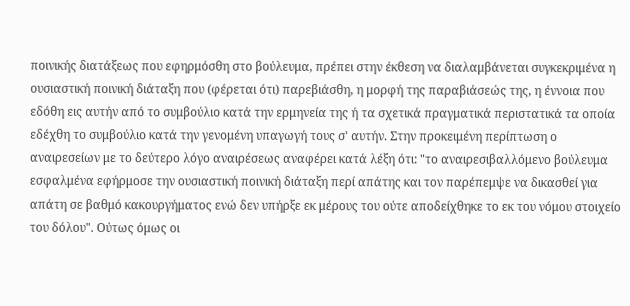ποινικής διατάξεως που εφηρμόσθη στο βούλευμα, πρέπει στην έκθεση να διαλαμβάνεται συγκεκριμένα η ουσιαστική ποινική διάταξη που (φέρεται ότι) παρεβιάσθη, η μορφή της παραβιάσεώς της, η έννοια που εδόθη εις αυτήν από το συμβούλιο κατά την ερμηνεία της ή τα σχετικά πραγματικά περιστατικά τα οποία εδέχθη το συμβούλιο κατά την γενομένη υπαγωγή τους σ' αυτήν. Στην προκειμένη περίπτωση ο αναιρεσείων με το δεύτερο λόγο αναιρέσεως αναφέρει κατά λέξη ότι: "το αναιρεσιβαλλόμενο βούλευμα εσφαλμένα εφήρμοσε την ουσιαστική ποινική διάταξη περί απάτης και τον παρέπεμψε να δικασθεί για απάτη σε βαθμό κακουργήματος ενώ δεν υπήρξε εκ μέρους του ούτε αποδείχθηκε το εκ του νόμου στοιχείο του δόλου". Ούτως όμως οι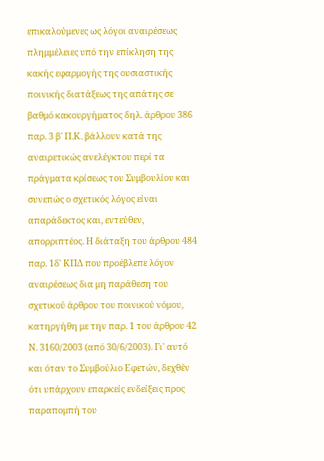επικαλούμενες ως λόγοι αναιρέσεως πλημμέλειες υπό την επίκληση της κακής εφαρμογής της ουσιαστικής ποινικής διατάξεως της απάτης σε βαθμό κακουργήματος δηλ. άρθρου 386 παρ. 3 β' Π.Κ. βάλλουν κατά της αναιρετικώς ανελέγκτου περί τα πράγματα κρίσεως του Συμβουλίου και συνεπώς ο σχετικός λόγος είναι απαράδεκτος και, εντεύθεν, απορριπτέος. Η διάταξη του άρθρου 484 παρ. 1δ' ΚΠΔ που προέβλεπε λόγον αναιρέσεως δια μη παράθεση του σχετικού άρθρου του ποινικού νόμου, κατηργήθη με την παρ. 1 του άρθρου 42 Ν. 3160/2003 (από 30/6/2003). Γι' αυτό και όταν το Συμβούλιο Εφετών, δεχθέν ότι υπάρχουν επαρκείς ενδείξεις προς παραπομπή του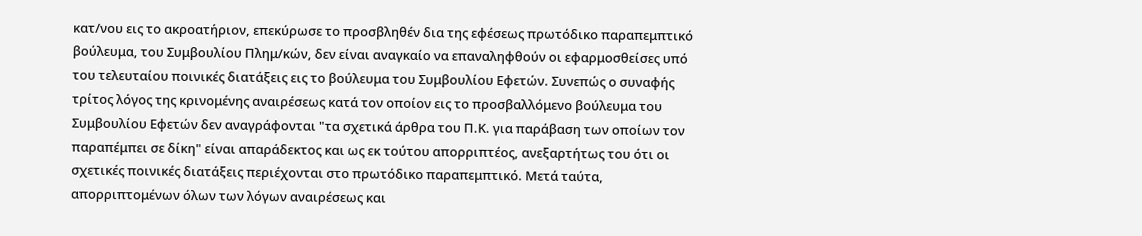κατ/νου εις το ακροατήριον, επεκύρωσε το προσβληθέν δια της εφέσεως πρωτόδικο παραπεμπτικό βούλευμα, του Συμβουλίου Πλημ/κών, δεν είναι αναγκαίο να επαναληφθούν οι εφαρμοσθείσες υπό του τελευταίου ποινικές διατάξεις εις το βούλευμα του Συμβουλίου Εφετών. Συνεπώς ο συναφής τρίτος λόγος της κρινομένης αναιρέσεως κατά τον οποίον εις το προσβαλλόμενο βούλευμα του Συμβουλίου Εφετών δεν αναγράφονται "τα σχετικά άρθρα του Π.Κ. για παράβαση των οποίων τον παραπέμπει σε δίκη" είναι απαράδεκτος και ως εκ τούτου απορριπτέος, ανεξαρτήτως του ότι οι σχετικές ποινικές διατάξεις περιέχονται στο πρωτόδικο παραπεμπτικό. Μετά ταύτα, απορριπτομένων όλων των λόγων αναιρέσεως και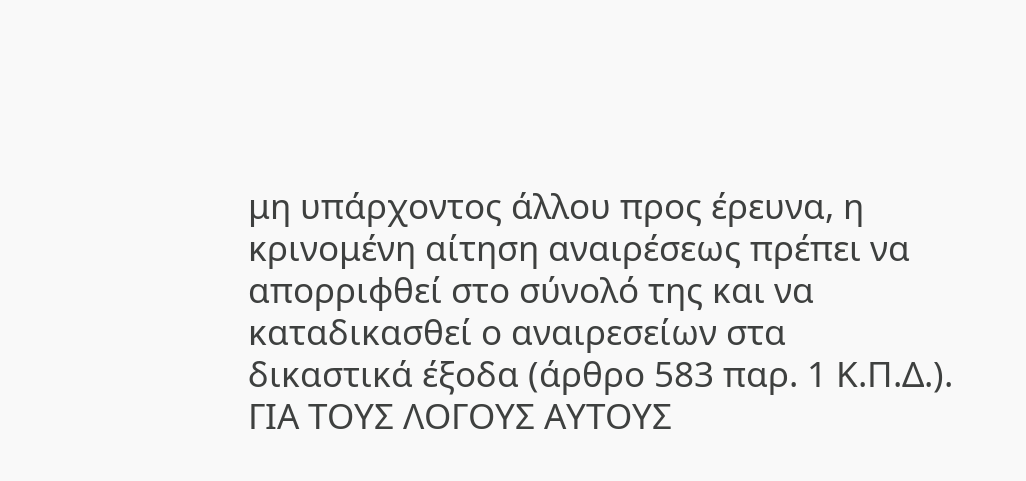μη υπάρχοντος άλλου προς έρευνα, η κρινομένη αίτηση αναιρέσεως πρέπει να απορριφθεί στο σύνολό της και να καταδικασθεί ο αναιρεσείων στα δικαστικά έξοδα (άρθρο 583 παρ. 1 Κ.Π.Δ.). ΓΙΑ ΤΟΥΣ ΛΟΓΟΥΣ ΑΥΤΟΥΣ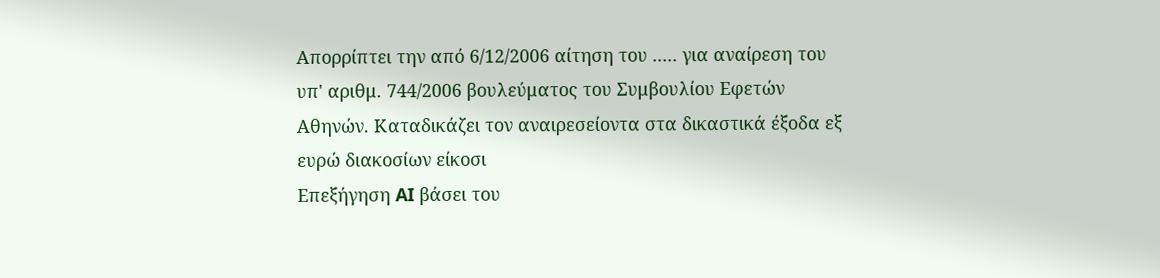Απορρίπτει την από 6/12/2006 αίτηση του ..... για αναίρεση του υπ' αριθμ. 744/2006 βουλεύματος του Συμβουλίου Εφετών Αθηνών. Καταδικάζει τον αναιρεσείοντα στα δικαστικά έξοδα εξ ευρώ διακοσίων είκοσι
Επεξήγηση AI βάσει του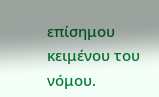επίσημου κειμένου του νόμου.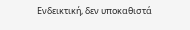Ενδεικτική, δεν υποκαθιστά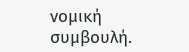νομική συμβουλή.